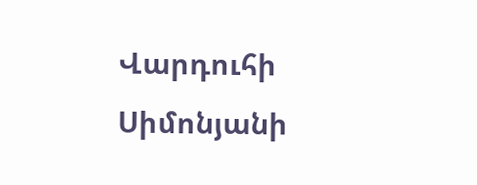Վարդուհի Սիմոնյանի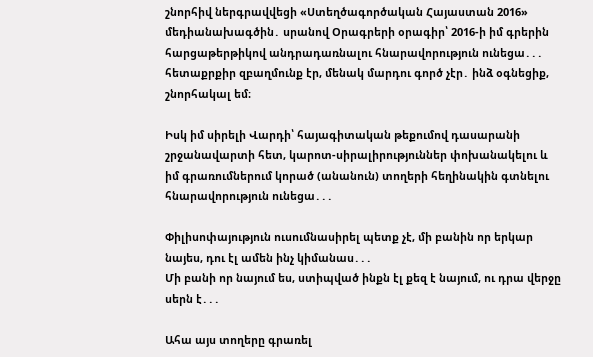շնորհիվ ներգրավվեցի «Ստեղծագործական Հայաստան 2016» մեդիանախագծին․ սրանով Օրագրերի օրագիր՝ 2016-ի իմ գրերին հարցաթերթիկով անդրադառնալու հնարավորություն ունեցա․․․ հետաքրքիր զբաղմունք էր, մենակ մարդու գործ չէր․ ինձ օգնեցիք, շնորհակալ եմ։

Իսկ իմ սիրելի Վարդի՝ հայագիտական թեքումով դասարանի շրջանավարտի հետ, կարոտ-սիրալիրություններ փոխանակելու և իմ գրառումներում կորած (անանուն) տողերի հեղինակին գտնելու հնարավորություն ունեցա․․․

Փիլիսոփայություն ուսումնասիրել պետք չէ, մի բանին որ երկար նայես, դու էլ ամեն ինչ կիմանաս․․․
Մի բանի որ նայում ես, ստիպված ինքն էլ քեզ է նայում, ու դրա վերջը սերն է․․․

Ահա այս տողերը գրառել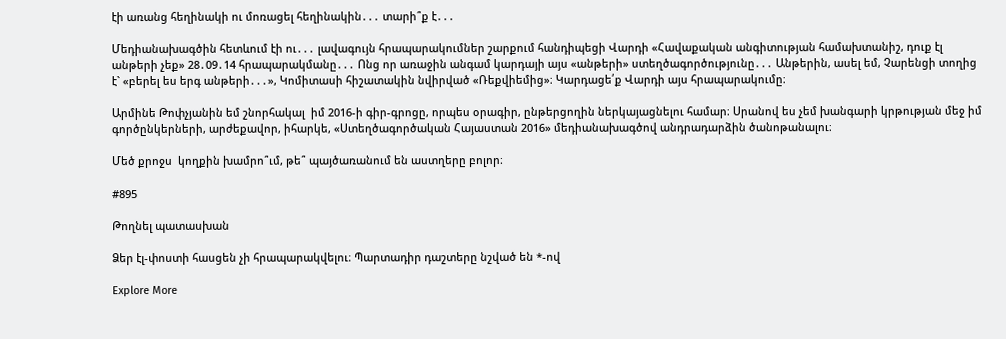էի առանց հեղինակի ու մոռացել հեղինակին․․․ տարի՞ք է․․․

Մեդիանախագծին հետևում էի ու․․․ լավագույն հրապարակումներ շարքում հանդիպեցի Վարդի «Հավաքական անգիտության համախտանիշ, դուք էլ անթերի չեք» 28․09․14 հրապարակմանը․․․ Ոնց որ առաջին անգամ կարդայի այս «անթերի» ստեղծագործությունը․․․ Անթերին, ասել եմ, Չարենցի տողից է` «բերել ես երգ անթերի․․․», Կոմիտասի հիշատակին նվիրված «Ռեքվիեմից»։ Կարդացե՛ք Վարդի այս հրապարակումը։

Արմինե Թոփչյանին եմ շնորհակալ  իմ 2016-ի գիր-գրոցը, որպես օրագիր, ընթերցողին ներկայացնելու համար։ Սրանով ես չեմ խանգարի կրթության մեջ իմ գործընկերների, արժեքավոր, իհարկե, «Ստեղծագործական Հայաստան 2016» մեդիանախագծով անդրադարձին ծանոթանալու։

Մեծ քրոջս  կողքին խամրո՞ւմ, թե՞ պայծառանում են աստղերը բոլոր։

#895

Թողնել պատասխան

Ձեր էլ-փոստի հասցեն չի հրապարակվելու։ Պարտադիր դաշտերը նշված են *-ով

Explore More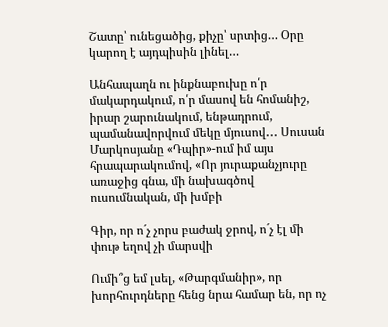Շատը՝ ունեցածից, քիչը՝ սրտից… Օրը կարող է այդպիսին լինել…

Անհապաղն ու ինքնաբուխը ո՛ր մակարդակում, ո՛ր մասով են հոմանիշ, իրար շարունակում, ենթադրում, պամանավորվում մեկը մյուսով․․․ Սուսան Մարկոսյանը «Դպիր»-ում իմ այս հրապարակումով, «Որ յուրաքանչյուրը առաջից գնա, մի նախագծով ուսումնական, մի խմբի

Գիր, որ ո´չ չորս բաժակ ջրով, ո´չ էլ մի փութ եղով չի մարսվի

Ումի՞ց եմ լսել, «Թարգմանիր», որ խորհուրդները հենց նրա համար են, որ ոչ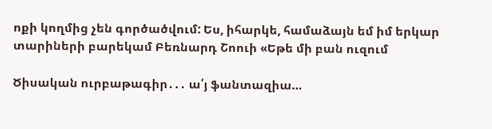ոքի կողմից չեն գործածվում: Ես, իհարկե, համաձայն եմ իմ երկար տարիների բարեկամ Բեռնարդ Շոուի «Եթե մի բան ուզում

Ծիսական ուրբաթագիր․․․ ա՛յ ֆանտազիա…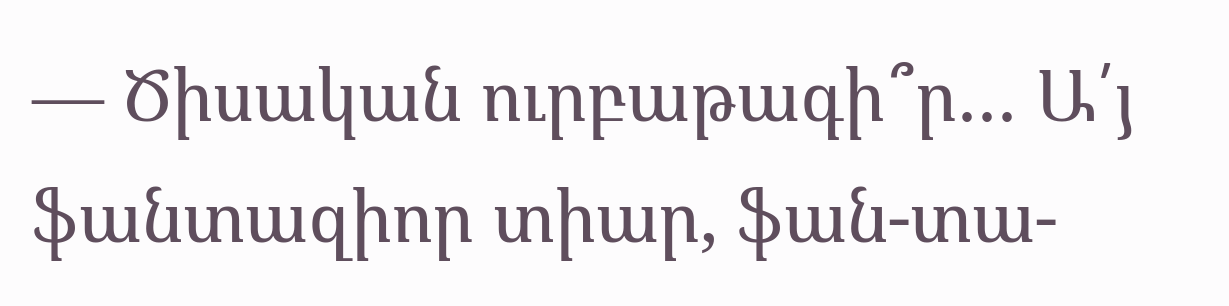— Ծիսական ուրբաթագի՞ր․․․ Ա՛յ ֆանտազիոր տիար, ֆան-տա-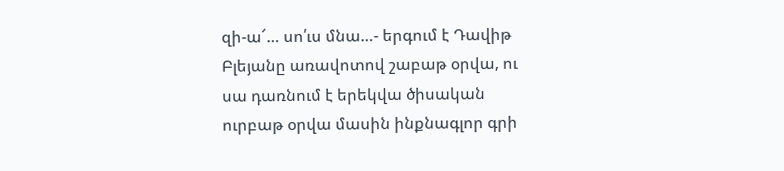զի-ա՜… սո՛ւս մնա…- երգում է Դավիթ Բլեյանը առավոտով շաբաթ օրվա, ու սա դառնում է երեկվա ծիսական ուրբաթ օրվա մասին ինքնագլոր գրի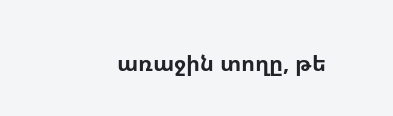առաջին տողը, թե